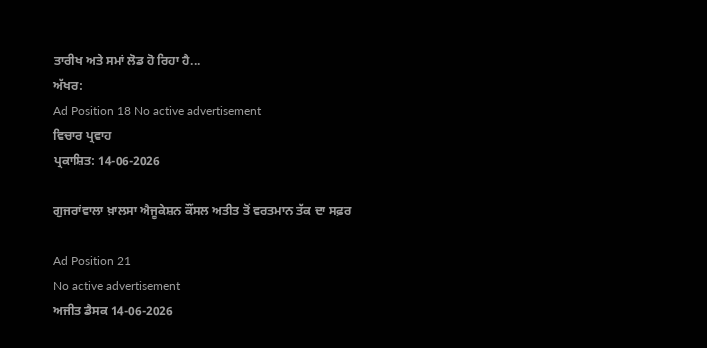ਤਾਰੀਖ ਅਤੇ ਸਮਾਂ ਲੋਡ ਹੋ ਰਿਹਾ ਹੈ...
ਅੱਖਰ:
Ad Position 18 No active advertisement
ਵਿਚਾਰ ਪ੍ਰਵਾਹ
ਪ੍ਰਕਾਸ਼ਿਤ: 14-06-2026

ਗੁਜਰਾਂਵਾਲਾ ਖ਼ਾਲਸਾ ਐਜੂਕੇਸ਼ਨ ਕੌਂਸਲ ਅਤੀਤ ਤੋਂ ਵਰਤਮਾਨ ਤੱਕ ਦਾ ਸਫ਼ਰ

Ad Position 21
No active advertisement
ਅਜੀਤ ਡੈਸਕ 14-06-2026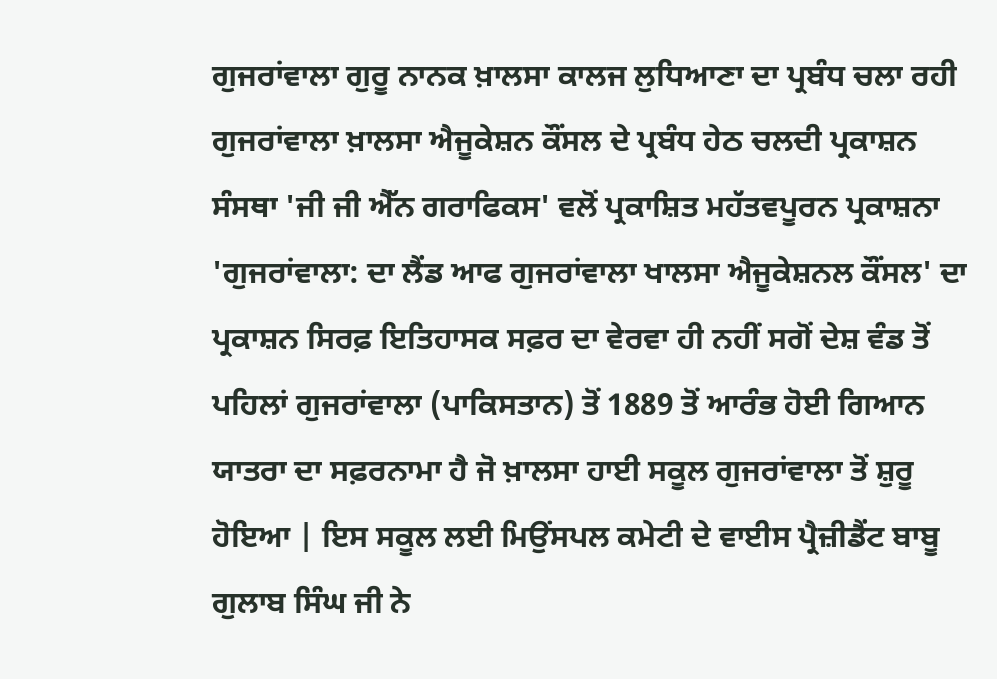ਗੁਜਰਾਂਵਾਲਾ ਗੁਰੂ ਨਾਨਕ ਖ਼ਾਲਸਾ ਕਾਲਜ ਲੁਧਿਆਣਾ ਦਾ ਪ੍ਰਬੰਧ ਚਲਾ ਰਹੀ ਗੁਜਰਾਂਵਾਲਾ ਖ਼ਾਲਸਾ ਐਜੂਕੇਸ਼ਨ ਕੌਂਸਲ ਦੇ ਪ੍ਰਬੰਧ ਹੇਠ ਚਲਦੀ ਪ੍ਰਕਾਸ਼ਨ ਸੰਸਥਾ 'ਜੀ ਜੀ ਐੱਨ ਗਰਾਫਿਕਸ' ਵਲੋਂ ਪ੍ਰਕਾਸ਼ਿਤ ਮਹੱਤਵਪੂਰਨ ਪ੍ਰਕਾਸ਼ਨਾ 'ਗੁਜਰਾਂਵਾਲਾ: ਦਾ ਲੈਂਡ ਆਫ ਗੁਜਰਾਂਵਾਲਾ ਖਾਲਸਾ ਐਜੂਕੇਸ਼ਨਲ ਕੌਂਸਲ' ਦਾ ਪ੍ਰਕਾਸ਼ਨ ਸਿਰਫ਼ ਇਤਿਹਾਸਕ ਸਫ਼ਰ ਦਾ ਵੇਰਵਾ ਹੀ ਨਹੀਂ ਸਗੋਂ ਦੇਸ਼ ਵੰਡ ਤੋਂ ਪਹਿਲਾਂ ਗੁਜਰਾਂਵਾਲਾ (ਪਾਕਿਸਤਾਨ) ਤੋਂ 1889 ਤੋਂ ਆਰੰਭ ਹੋਈ ਗਿਆਨ ਯਾਤਰਾ ਦਾ ਸਫ਼ਰਨਾਮਾ ਹੈ ਜੋ ਖ਼ਾਲਸਾ ਹਾਈ ਸਕੂਲ ਗੁਜਰਾਂਵਾਲਾ ਤੋਂ ਸ਼ੁਰੂ ਹੋਇਆ | ਇਸ ਸਕੂਲ ਲਈ ਮਿਉਂਸਪਲ ਕਮੇਟੀ ਦੇ ਵਾਈਸ ਪ੍ਰੈਜ਼ੀਡੈਂਟ ਬਾਬੂ ਗੁਲਾਬ ਸਿੰਘ ਜੀ ਨੇ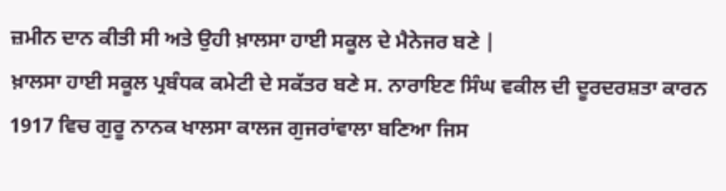ਜ਼ਮੀਨ ਦਾਨ ਕੀਤੀ ਸੀ ਅਤੇ ਉਹੀ ਖ਼ਾਲਸਾ ਹਾਈ ਸਕੂਲ ਦੇ ਮੈਨੇਜਰ ਬਣੇ |
ਖ਼ਾਲਸਾ ਹਾਈ ਸਕੂਲ ਪ੍ਰਬੰਧਕ ਕਮੇਟੀ ਦੇ ਸਕੱਤਰ ਬਣੇ ਸ. ਨਾਰਾਇਣ ਸਿੰਘ ਵਕੀਲ ਦੀ ਦੂਰਦਰਸ਼ਤਾ ਕਾਰਨ 1917 ਵਿਚ ਗੁਰੂ ਨਾਨਕ ਖਾਲਸਾ ਕਾਲਜ ਗੁਜਰਾਂਵਾਲਾ ਬਣਿਆ ਜਿਸ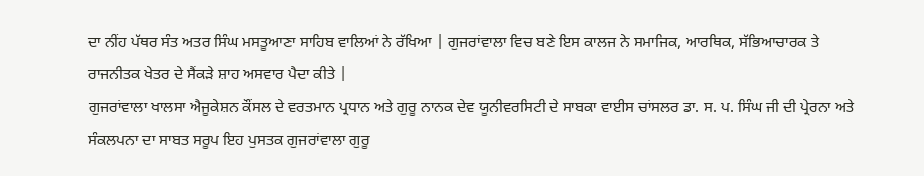ਦਾ ਨੀਂਹ ਪੱਥਰ ਸੰਤ ਅਤਰ ਸਿੰਘ ਮਸਤੂਆਣਾ ਸਾਹਿਬ ਵਾਲਿਆਂ ਨੇ ਰੱਖਿਆ | ਗੁਜਰਾਂਵਾਲਾ ਵਿਚ ਬਣੇ ਇਸ ਕਾਲਜ ਨੇ ਸਮਾਜਿਕ, ਆਰਥਿਕ, ਸੱਭਿਆਚਾਰਕ ਤੇ ਰਾਜਨੀਤਕ ਖੇਤਰ ਦੇ ਸੈਂਕੜੇ ਸ਼ਾਹ ਅਸਵਾਰ ਪੈਦਾ ਕੀਤੇ |
ਗੁਜਰਾਂਵਾਲਾ ਖਾਲਸਾ ਐਜੂਕੇਸ਼ਨ ਕੌਂਸਲ ਦੇ ਵਰਤਮਾਨ ਪ੍ਰਧਾਨ ਅਤੇ ਗੁਰੂ ਨਾਨਕ ਦੇਵ ਯੂਨੀਵਰਸਿਟੀ ਦੇ ਸਾਬਕਾ ਵਾਈਸ ਚਾਂਸਲਰ ਡਾ. ਸ. ਪ. ਸਿੰਘ ਜੀ ਦੀ ਪ੍ਰੇਰਨਾ ਅਤੇ ਸੰਕਲਪਨਾ ਦਾ ਸਾਬਤ ਸਰੂਪ ਇਹ ਪੁਸਤਕ ਗੁਜਰਾਂਵਾਲਾ ਗੁਰੂ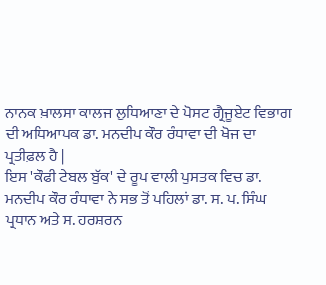ਨਾਨਕ ਖ਼ਾਲਸਾ ਕਾਲਜ ਲੁਧਿਆਣਾ ਦੇ ਪੋਸਟ ਗ੍ਰੈਜੂਏਟ ਵਿਭਾਗ ਦੀ ਅਧਿਆਪਕ ਡਾ. ਮਨਦੀਪ ਕੌਰ ਰੰਧਾਵਾ ਦੀ ਖੋਜ ਦਾ ਪ੍ਰਤੀਫ਼ਲ ਹੈ |
ਇਸ 'ਕੌਫੀ ਟੇਬਲ ਬੁੱਕ' ਦੇ ਰੂਪ ਵਾਲੀ ਪੁਸਤਕ ਵਿਚ ਡਾ. ਮਨਦੀਪ ਕੌਰ ਰੰਧਾਵਾ ਨੇ ਸਭ ਤੋਂ ਪਹਿਲਾਂ ਡਾ. ਸ. ਪ. ਸਿੰਘ ਪ੍ਰਧਾਨ ਅਤੇ ਸ. ਹਰਸ਼ਰਨ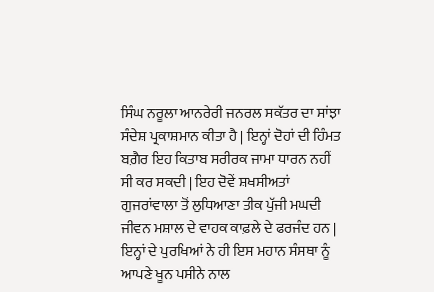ਸਿੰਘ ਨਰੂਲਾ ਆਨਰੇਰੀ ਜਨਰਲ ਸਕੱਤਰ ਦਾ ਸਾਂਝਾ ਸੰਦੇਸ਼ ਪ੍ਰਕਾਸ਼ਮਾਨ ਕੀਤਾ ਹੈ | ਇਨ੍ਹਾਂ ਦੋਹਾਂ ਦੀ ਹਿੰਮਤ ਬਗ਼ੈਰ ਇਹ ਕਿਤਾਬ ਸਰੀਰਕ ਜਾਮਾ ਧਾਰਨ ਨਹੀਂ ਸੀ ਕਰ ਸਕਦੀ | ਇਹ ਦੋਵੇਂ ਸ਼ਖਸੀਅਤਾਂ ਗੁਜਰਾਂਵਾਲਾ ਤੋਂ ਲੁਧਿਆਣਾ ਤੀਕ ਪੁੱਜੀ ਮਘਦੀ ਜੀਵਨ ਮਸ਼ਾਲ ਦੇ ਵਾਹਕ ਕਾਫ਼ਲੇ ਦੇ ਫਰਜੰਦ ਹਨ | ਇਨ੍ਹਾਂ ਦੇ ਪੁਰਖਿਆਂ ਨੇ ਹੀ ਇਸ ਮਹਾਨ ਸੰਸਥਾ ਨੂੰ ਆਪਣੇ ਖੂਨ ਪਸੀਨੇ ਨਾਲ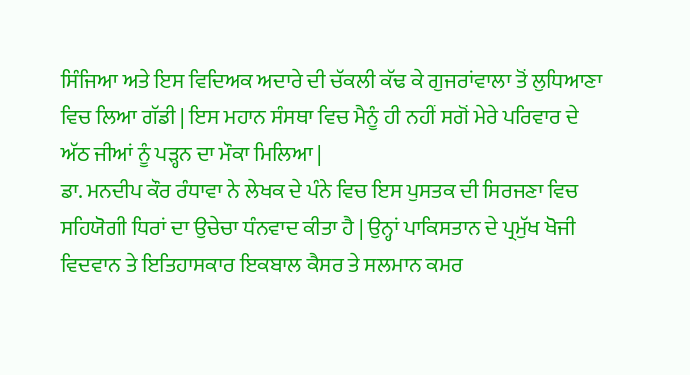ਸਿੰਜਿਆ ਅਤੇ ਇਸ ਵਿਦਿਅਕ ਅਦਾਰੇ ਦੀ ਚੱਕਲੀ ਕੱਢ ਕੇ ਗੁਜਰਾਂਵਾਲਾ ਤੋਂ ਲੁਧਿਆਣਾ ਵਿਚ ਲਿਆ ਗੱਡੀ | ਇਸ ਮਹਾਨ ਸੰਸਥਾ ਵਿਚ ਮੈਨੂੰ ਹੀ ਨਹੀਂ ਸਗੋਂ ਮੇਰੇ ਪਰਿਵਾਰ ਦੇ ਅੱਠ ਜੀਆਂ ਨੂੰ ਪੜ੍ਹਨ ਦਾ ਮੌਕਾ ਮਿਲਿਆ |
ਡਾ. ਮਨਦੀਪ ਕੌਰ ਰੰਧਾਵਾ ਨੇ ਲੇਖਕ ਦੇ ਪੰਨੇ ਵਿਚ ਇਸ ਪੁਸਤਕ ਦੀ ਸਿਰਜਣਾ ਵਿਚ ਸਹਿਯੋਗੀ ਧਿਰਾਂ ਦਾ ਉਚੇਚਾ ਧੰਨਵਾਦ ਕੀਤਾ ਹੈ | ਉਨ੍ਹਾਂ ਪਾਕਿਸਤਾਨ ਦੇ ਪ੍ਰਮੁੱਖ ਖੋਜੀ ਵਿਦਵਾਨ ਤੇ ਇਤਿਹਾਸਕਾਰ ਇਕਬਾਲ ਕੈਸਰ ਤੇ ਸਲਮਾਨ ਕਮਰ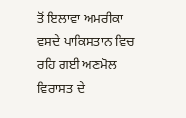ਤੋਂ ਇਲਾਵਾ ਅਮਰੀਕਾ ਵਸਦੇ ਪਾਕਿਸਤਾਨ ਵਿਚ ਰਹਿ ਗਈ ਅਣਮੋਲ ਵਿਰਾਸਤ ਦੇ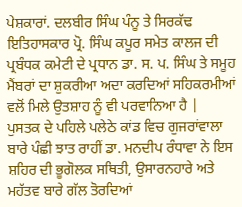ਪੇਸ਼ਕਾਰਾਂ. ਦਲਬੀਰ ਸਿੰਘ ਪੰਨੂ ਤੇ ਸਿਰਕੱਢ ਇਤਿਹਾਸਕਾਰ ਪ੍ਰੋ. ਸਿੰਘ ਕਪੂਰ ਸਮੇਤ ਕਾਲਜ ਦੀ ਪ੍ਰਬੰਧਕ ਕਮੇਟੀ ਦੇ ਪ੍ਰਧਾਨ ਡਾ. ਸ. ਪ. ਸਿੰਘ ਤੇ ਸਮੂਹ ਮੈਂਬਰਾਂ ਦਾ ਸ਼ੁਕਰੀਆ ਅਦਾ ਕਰਦਿਆਂ ਸਹਿਕਰਮੀਆਂ ਵਲੋਂ ਮਿਲੇ ਉਤਸ਼ਾਹ ਨੂੰ ਵੀ ਪਰਵਾਨਿਆ ਹੈ |
ਪੁਸਤਕ ਦੇ ਪਹਿਲੇ ਪਲੇਠੇ ਕਾਂਡ ਵਿਚ ਗੁਜਰਾਂਵਾਲਾ ਬਾਰੇ ਪੰਛੀ ਝਾਤ ਰਾਹੀਂ ਡਾ. ਮਨਦੀਪ ਰੰਧਾਵਾ ਨੇ ਇਸ ਸ਼ਹਿਰ ਦੀ ਭੂਗੋਲਕ ਸਥਿਤੀ, ਉਸਾਰਨਹਾਰੇ ਅਤੇ ਮਹੱਤਵ ਬਾਰੇ ਗੱਲ ਤੋਰਦਿਆਂ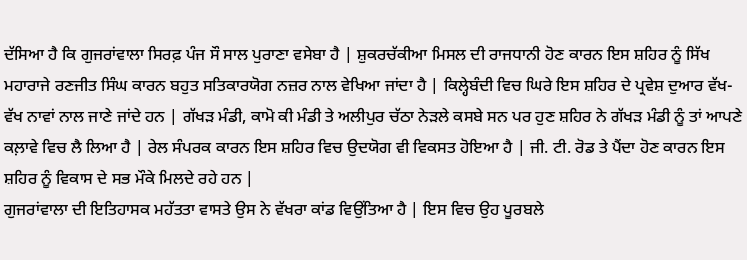ਦੱਸਿਆ ਹੈ ਕਿ ਗੁਜਰਾਂਵਾਲਾ ਸਿਰਫ਼ ਪੰਜ ਸੌ ਸਾਲ ਪੁਰਾਣਾ ਵਸੇਬਾ ਹੈ | ਸ਼ੁਕਰਚੱਕੀਆ ਮਿਸਲ ਦੀ ਰਾਜਧਾਨੀ ਹੋਣ ਕਾਰਨ ਇਸ ਸ਼ਹਿਰ ਨੂੰ ਸਿੱਖ ਮਹਾਰਾਜੇ ਰਣਜੀਤ ਸਿੰਘ ਕਾਰਨ ਬਹੁਤ ਸਤਿਕਾਰਯੋਗ ਨਜ਼ਰ ਨਾਲ ਵੇਖਿਆ ਜਾਂਦਾ ਹੈ | ਕਿਲ੍ਹੇਬੰਦੀ ਵਿਚ ਘਿਰੇ ਇਸ ਸ਼ਹਿਰ ਦੇ ਪ੍ਰਵੇਸ਼ ਦੁਆਰ ਵੱਖ-ਵੱਖ ਨਾਵਾਂ ਨਾਲ ਜਾਣੇ ਜਾਂਦੇ ਹਨ | ਗੱਖੜ ਮੰਡੀ, ਕਾਮੋ ਕੀ ਮੰਡੀ ਤੇ ਅਲੀਪੁਰ ਚੱਠਾ ਨੇੜਲੇ ਕਸਬੇ ਸਨ ਪਰ ਹੁਣ ਸ਼ਹਿਰ ਨੇ ਗੱਖੜ ਮੰਡੀ ਨੂੰ ਤਾਂ ਆਪਣੇ ਕਲ਼ਾਵੇ ਵਿਚ ਲੈ ਲਿਆ ਹੈ | ਰੇਲ ਸੰਪਰਕ ਕਾਰਨ ਇਸ ਸ਼ਹਿਰ ਵਿਚ ਉਦਯੋਗ ਵੀ ਵਿਕਸਤ ਹੋਇਆ ਹੈ | ਜੀ. ਟੀ. ਰੋਡ ਤੇ ਪੈਂਦਾ ਹੋਣ ਕਾਰਨ ਇਸ ਸ਼ਹਿਰ ਨੂੰ ਵਿਕਾਸ ਦੇ ਸਭ ਮੌਕੇ ਮਿਲਦੇ ਰਹੇ ਹਨ |
ਗੁਜਰਾਂਵਾਲਾ ਦੀ ਇਤਿਹਾਸਕ ਮਹੱਤਤਾ ਵਾਸਤੇ ਉਸ ਨੇ ਵੱਖਰਾ ਕਾਂਡ ਵਿਉਂਤਿਆ ਹੈ | ਇਸ ਵਿਚ ਉਹ ਪੂਰਬਲੇ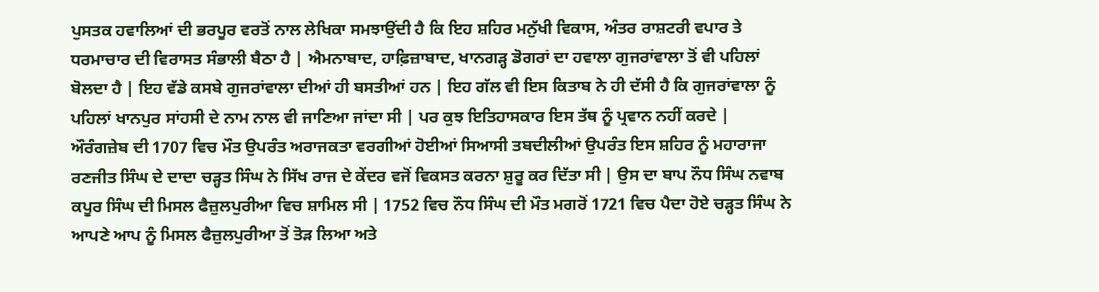ਪੁਸਤਕ ਹਵਾਲਿਆਂ ਦੀ ਭਰਪੂਰ ਵਰਤੋਂ ਨਾਲ ਲੇਖਿਕਾ ਸਮਝਾਉਂਦੀ ਹੈ ਕਿ ਇਹ ਸ਼ਹਿਰ ਮਨੁੱਖੀ ਵਿਕਾਸ, ਅੰਤਰ ਰਾਸ਼ਟਰੀ ਵਪਾਰ ਤੇ ਧਰਮਾਚਾਰ ਦੀ ਵਿਰਾਸਤ ਸੰਭਾਲੀ ਬੈਠਾ ਹੈ | ਐਮਨਾਬਾਦ, ਹਾਫ਼ਿਜ਼ਾਬਾਦ, ਖਾਨਗੜ੍ਹ ਡੋਗਰਾਂ ਦਾ ਹਵਾਲਾ ਗੁਜਰਾਂਵਾਲਾ ਤੋਂ ਵੀ ਪਹਿਲਾਂ ਬੋਲਦਾ ਹੈ | ਇਹ ਵੱਡੇ ਕਸਬੇ ਗੁਜਰਾਂਵਾਲਾ ਦੀਆਂ ਹੀ ਬਸਤੀਆਂ ਹਨ | ਇਹ ਗੱਲ ਵੀ ਇਸ ਕਿਤਾਬ ਨੇ ਹੀ ਦੱਸੀ ਹੈ ਕਿ ਗੁਜਰਾਂਵਾਲਾ ਨੂੰ ਪਹਿਲਾਂ ਖਾਨਪੁਰ ਸਾਂਹਸੀ ਦੇ ਨਾਮ ਨਾਲ ਵੀ ਜਾਣਿਆ ਜਾਂਦਾ ਸੀ | ਪਰ ਕੁਝ ਇਤਿਹਾਸਕਾਰ ਇਸ ਤੱਥ ਨੂੰ ਪ੍ਰਵਾਨ ਨਹੀਂ ਕਰਦੇ |
ਔਰੰਗਜ਼ੇਬ ਦੀ 1707 ਵਿਚ ਮੌਤ ਉਪਰੰਤ ਅਰਾਜਕਤਾ ਵਰਗੀਆਂ ਹੋਈਆਂ ਸਿਆਸੀ ਤਬਦੀਲੀਆਂ ਉਪਰੰਤ ਇਸ ਸ਼ਹਿਰ ਨੂੰ ਮਹਾਰਾਜਾ ਰਣਜੀਤ ਸਿੰਘ ਦੇ ਦਾਦਾ ਚੜ੍ਹਤ ਸਿੰਘ ਨੇ ਸਿੱਖ ਰਾਜ ਦੇ ਕੇਂਦਰ ਵਜੋਂ ਵਿਕਸਤ ਕਰਨਾ ਸ਼ੁਰੂ ਕਰ ਦਿੱਤਾ ਸੀ | ਉਸ ਦਾ ਬਾਪ ਨੌਧ ਸਿੰਘ ਨਵਾਬ ਕਪੂਰ ਸਿੰਘ ਦੀ ਮਿਸਲ ਫੈਜ਼ੁਲਪੁਰੀਆ ਵਿਚ ਸ਼ਾਮਿਲ ਸੀ | 1752 ਵਿਚ ਨੌਧ ਸਿੰਘ ਦੀ ਮੌਤ ਮਗਰੋਂ 1721 ਵਿਚ ਪੈਦਾ ਹੋਏ ਚੜ੍ਹਤ ਸਿੰਘ ਨੇ ਆਪਣੇ ਆਪ ਨੂੰ ਮਿਸਲ ਫੈਜ਼ੁਲਪੁਰੀਆ ਤੋਂ ਤੋੜ ਲਿਆ ਅਤੇ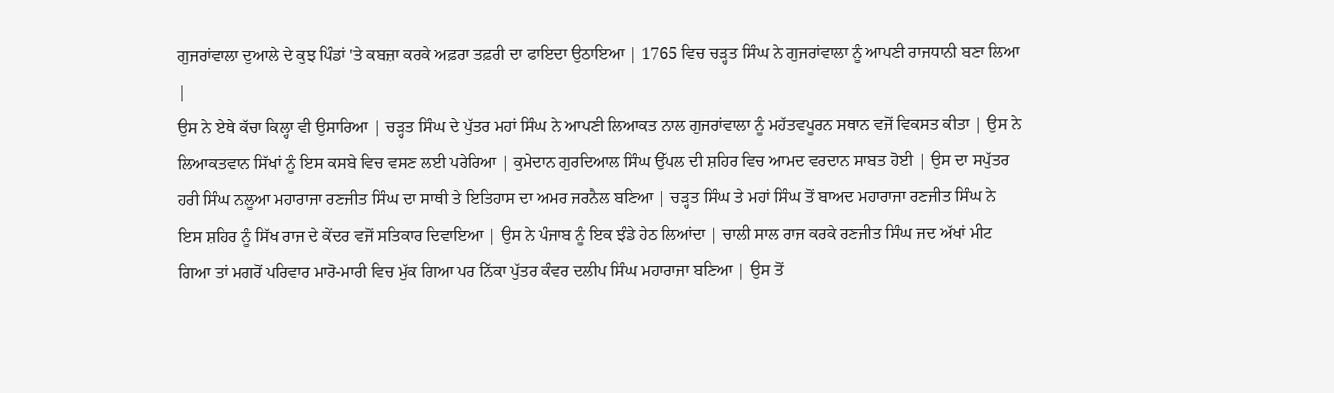ਗੁਜਰਾਂਵਾਲਾ ਦੁਆਲੇ ਦੇ ਕੁਝ ਪਿੰਡਾਂ 'ਤੇ ਕਬਜ਼ਾ ਕਰਕੇ ਅਫ਼ਰਾ ਤਫ਼ਰੀ ਦਾ ਫਾਇਦਾ ਉਠਾਇਆ | 1765 ਵਿਚ ਚੜ੍ਹਤ ਸਿੰਘ ਨੇ ਗੁਜਰਾਂਵਾਲਾ ਨੂੰ ਆਪਣੀ ਰਾਜਧਾਨੀ ਬਣਾ ਲਿਆ |
ਉਸ ਨੇ ਏਥੇ ਕੱਚਾ ਕਿਲ੍ਹਾ ਵੀ ਉਸਾਰਿਆ | ਚੜ੍ਹਤ ਸਿੰਘ ਦੇ ਪੁੱਤਰ ਮਹਾਂ ਸਿੰਘ ਨੇ ਆਪਣੀ ਲਿਆਕਤ ਨਾਲ ਗੁਜਰਾਂਵਾਲਾ ਨੂੰ ਮਹੱਤਵਪੂਰਨ ਸਥਾਨ ਵਜੋਂ ਵਿਕਸਤ ਕੀਤਾ | ਉਸ ਨੇ ਲਿਆਕਤਵਾਨ ਸਿੱਖਾਂ ਨੂੰ ਇਸ ਕਸਬੇ ਵਿਚ ਵਸਣ ਲਈ ਪਰੇਰਿਆ | ਕੁਮੇਦਾਨ ਗੁਰਦਿਆਲ ਸਿੰਘ ਉੱਪਲ ਦੀ ਸ਼ਹਿਰ ਵਿਚ ਆਮਦ ਵਰਦਾਨ ਸਾਬਤ ਹੋਈ | ਉਸ ਦਾ ਸਪੁੱਤਰ ਹਰੀ ਸਿੰਘ ਨਲੂਆ ਮਹਾਰਾਜਾ ਰਣਜੀਤ ਸਿੰਘ ਦਾ ਸਾਥੀ ਤੇ ਇਤਿਹਾਸ ਦਾ ਅਮਰ ਜਰਨੈਲ ਬਣਿਆ | ਚੜ੍ਹਤ ਸਿੰਘ ਤੇ ਮਹਾਂ ਸਿੰਘ ਤੋਂ ਬਾਅਦ ਮਹਾਰਾਜਾ ਰਣਜੀਤ ਸਿੰਘ ਨੇ ਇਸ ਸ਼ਹਿਰ ਨੂੰ ਸਿੱਖ ਰਾਜ ਦੇ ਕੇਂਦਰ ਵਜੋਂ ਸਤਿਕਾਰ ਦਿਵਾਇਆ | ਉਸ ਨੇ ਪੰਜਾਬ ਨੂੰ ਇਕ ਝੰਡੇ ਹੇਠ ਲਿਆਂਦਾ | ਚਾਲੀ ਸਾਲ ਰਾਜ ਕਰਕੇ ਰਣਜੀਤ ਸਿੰਘ ਜਦ ਅੱਖਾਂ ਮੀਟ ਗਿਆ ਤਾਂ ਮਗਰੋਂ ਪਰਿਵਾਰ ਮਾਰੋ-ਮਾਰੀ ਵਿਚ ਮੁੱਕ ਗਿਆ ਪਰ ਨਿੱਕਾ ਪੁੱਤਰ ਕੰਵਰ ਦਲੀਪ ਸਿੰਘ ਮਹਾਰਾਜਾ ਬਣਿਆ | ਉਸ ਤੋਂ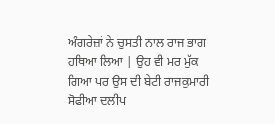ਅੰਗਰੇਜ਼ਾਂ ਨੇ ਚੁਸਤੀ ਨਾਲ ਰਾਜ ਭਾਗ ਹਥਿਆ ਲਿਆ | ਉਹ ਵੀ ਮਰ ਮੁੱਕ ਗਿਆ ਪਰ ਉਸ ਦੀ ਬੇਟੀ ਰਾਜਕੁਮਾਰੀ ਸੋਫੀਆ ਦਲੀਪ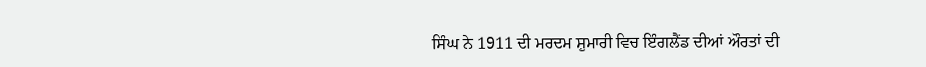ਸਿੰਘ ਨੇ 1911 ਦੀ ਮਰਦਮ ਸ਼ੁਮਾਰੀ ਵਿਚ ਇੰਗਲੈਂਡ ਦੀਆਂ ਔਰਤਾਂ ਦੀ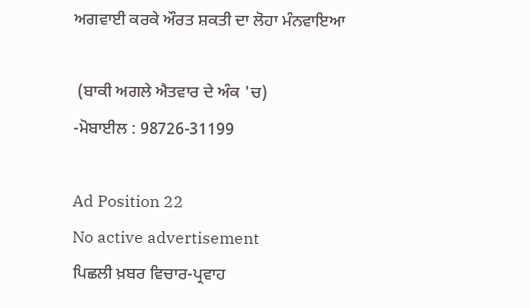ਅਗਵਾਈ ਕਰਕੇ ਔਰਤ ਸ਼ਕਤੀ ਦਾ ਲੋਹਾ ਮੰਨਵਾਇਆ

 (ਬਾਕੀ ਅਗਲੇ ਐਤਵਾਰ ਦੇ ਅੰਕ 'ਚ)
-ਮੋਬਾਈਲ : 98726-31199

Ad Position 22
No active advertisement
ਪਿਛਲੀ ਖ਼ਬਰ ਵਿਚਾਰ-ਪ੍ਰਵਾਹ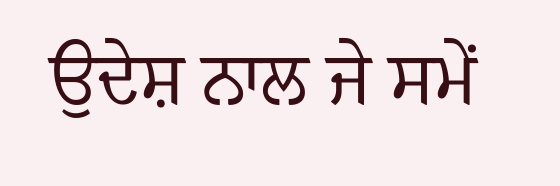ਉਦੇਸ਼ ਨਾਲ ਜੇ ਸਮੇਂ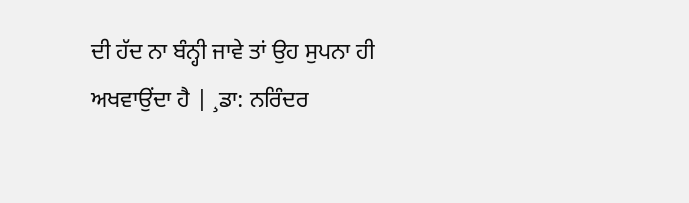ਦੀ ਹੱਦ ਨਾ ਬੰਨ੍ਹੀ ਜਾਵੇ ਤਾਂ ਉਹ ਸੁਪਨਾ ਹੀ ਅਖਵਾਉਂਦਾ ਹੈ | ¸ਡਾ: ਨਰਿੰਦਰ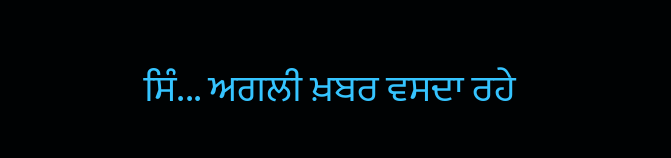ਸਿੰ... ਅਗਲੀ ਖ਼ਬਰ ਵਸਦਾ ਰਹੇ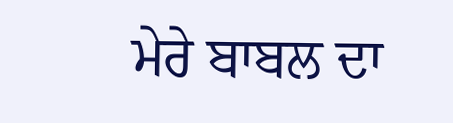ਮੇਰੇ ਬਾਬਲ ਦਾ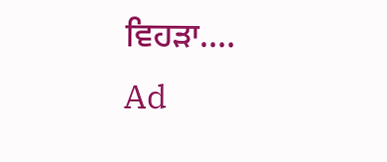ਵਿਹੜਾ....
Ad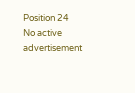Position 24
No active advertisement